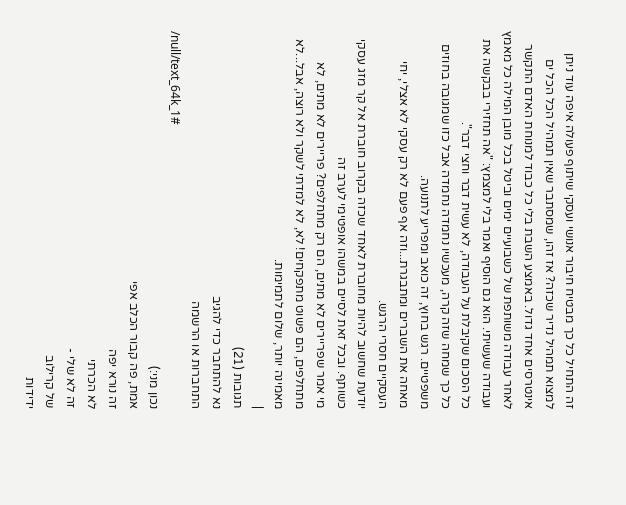זה התחיל כל כך מבטיח חיבור אנושי ועסקי שיתוף פעולה איפה עוד ניתן למצוא תמהיל נדיר שכזה? אז זהו, שמסתבר שאין תמהיל הכל הכל ים אינטרסים אחד גדול. באמצע השבת בלי כל כבוד למנוחת האדם התקשר לאחר עבודה משותפת של כשבועיים ימים וביטל בכל מובן המילה כל מאמץ ועבודה שעשיתי. הוא גם הוסיף ואמר בלי למצמץ: "אה תחזירי בבקשה את כל הסכום שקיבלת על העבודה, לא עשית דבר וחצי דבר".
כל כך שמחה שזה קרה, מעכשיו נחמדה נחמדה אבל כזו שמגובה בחוזים משפטיים. רגש בחוץ, זה כואב ומפריע לתנועה.
מאחה את השברים ומתבגרת...וזה אף פעם לא רק עסקי לא אצלי, יחי העסקיים חסרי הרגש.
יודעת שחשוב להיות מחוברת לאחד שכזה בקרוב חוברת אל קר מזג עסקי כשותף. ובכל זאת לסיים במשהו אופטימי לערב זה
מי אמר שפריירים לא מתים, הם רק מתחלפים? פריירים לא מתים, לא מתחלפים, הם פשוט מתפקחים! לא, לא למדתי לשקר ולא רוצה, אבל...לא מאמינה יותר, שלום לתמימות.
|
תגובות (21)
נא להתחבר כדי להגיב
התחברות או הרשמה
/null/text_64k_1#
נכון מני:)
אמת, פה קבור הכלב אפי
זה נורא יפה
לא הכרתי
זה לא שלי -
של קרילוב
ידידות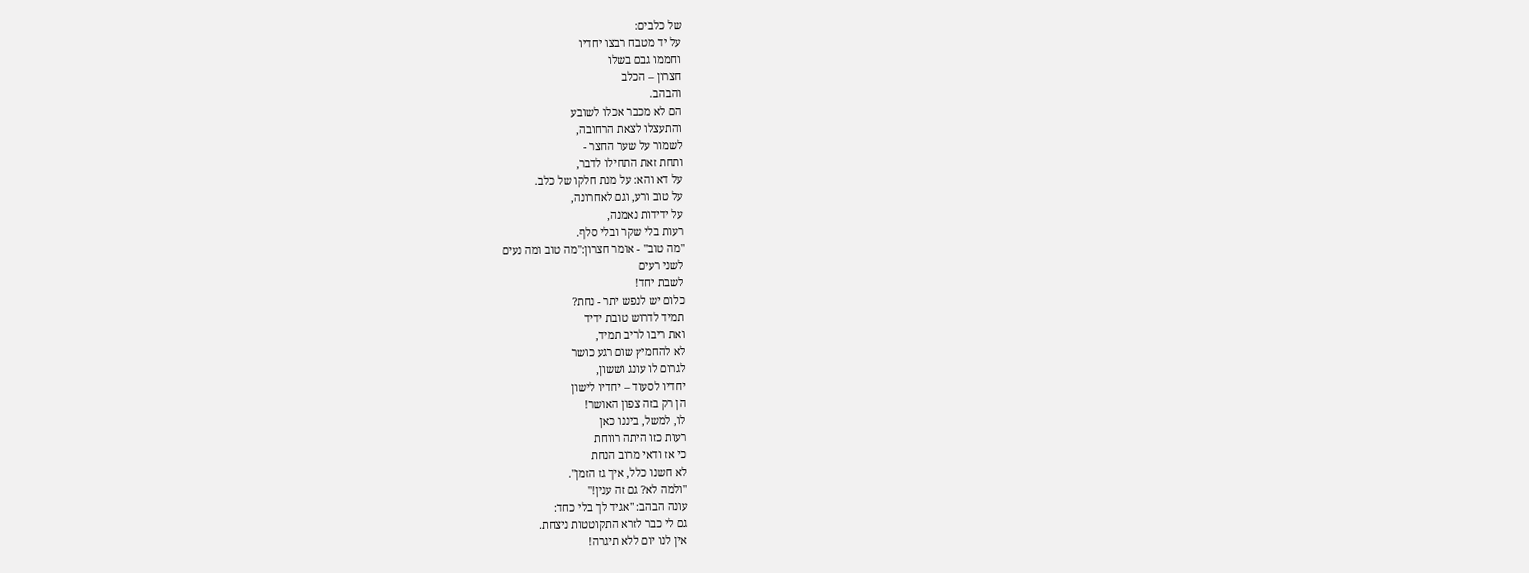של כלבים:
על יד מטבח רבצו יחדיו
וחממו גבם בשלו
חצרון – הכלב
והבהב.
הם לא מכבר אכלו לשובע
והתעצלו לצאת הרחובה,
לשמור על שער החצר -
ותחת זאת התחילו לדבר,
על דא והא: על מנת חלקו של כלב.
על טוב ורע, וגם לאחרונה,
על ידידות נאמנה,
רעות בלי שקר ובלי סלף.
"מה טוב" - אומר חצרון:"מה טוב ומה נעים
לשני רעים
לשבת יחד!
כלום יש לנפש יתר - נחת?
תמיד לדרוש טובת ידיד
ואת ריבו לריב תמיד,
לא להחמיץ שום רגע כושר
לגרום לו עונג וששון,
יחדיו לסעוד – יחדיו לישון
הן רק בזה צפון האושר!
לו, למשל, ביננו כאן
רעות כזו היתה רווחת
כי אז ודאי מרוב הנחת
לא חשנו כלל, איך גז הזמן".
"ולמה לא? גם זה ענין!"
עונה הבהב: "אגיד לך בלי כחד:
גם לי כבר לזרא התקוטטות ניצחת.
אין לנו יום ללא תיגרה!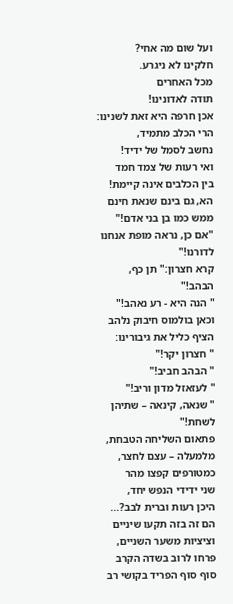ועל שום מה אחי?
חלקינו לא ניגרע.
מכל האחרים
תודה לאדונינו!
אכן חרפה היא זאת לשנינו:
הרי הכלב מתמיד,
נחשב לסמל של ידיד!
ואי רעות של צמד חמד
בין הכלבים אינה קיימת!
הא, גם בינם שנאת חינם
ממש כמו בן בני אדם!"
"אם כן, נראה מופת אנחנו לדורנו!"
קרא חצרון:" תן כף, הבהב!"
" הנה היא - רע נאהב!"
וכאן בולמוס חיבוק נלהב
הציף כליל את גיבורינו:
" חצרון יקר!"
" הבהב חביב!"
" לעזאזל מדון וריב!"
" שנאה, קינאה – שתיהן לשחת!"
פתאום השליחה הטבחת,
מלמעלה – עצם לחצר,
כמטורפים קפצו מהר
שני ידידי הנפש יחד,
היכן רעות וברית לבב?...
הם זה בזה תקעו שיניים
וציציות משער השניים,
פרחו לרוב בשדה הקרב
סוף סוף הפריד בקושי רב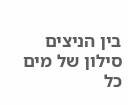בין הניצים סילון של מים
כל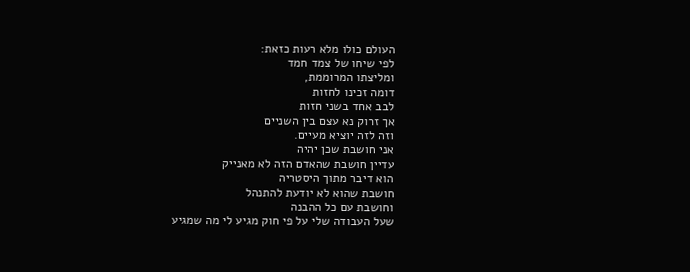העולם כולו מלא רעות כזאת:
לפי שיחו של צמד חמד
ומליצתו המרוממת,
דומה זכינו לחזות
לבב אחד בשני חזות
אך זרוק נא עצם בין השניים
וזה לזה יוציא מעיים.
אני חושבת שכן יהיה
עדיין חושבת שהאדם הזה לא מאנייק
הוא דיבר מתוך היסטריה
חושבת שהוא לא יודעת להתנהל
וחושבת עם כל ההבנה
שעל העבודה שלי על פי חוק מגיע לי מה שמגיע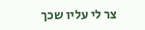צר לי עליו שכך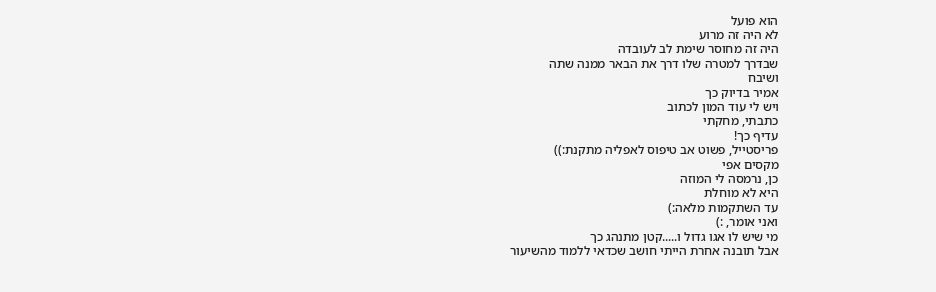הוא פועל
לא היה זה מרוע
היה זה מחוסר שימת לב לעובדה
שבדרך למטרה שלו דרך את הבאר ממנה שתה
ושיבח
אמיר בדיוק כך
ויש לי עוד המון לכתוב
כתבתי, מחקתי
עדיף כך!
פריסטייל, פשוט אב טיפוס לאפליה מתקנת:))
מקסים אפי
כן, נרמסה לי המוזה
היא לא מוחלת
עד השתקמות מלאה:)
ואני אומר, :)
מי שיש לו אגו גדול ו.....קטן מתנהג כך
אבל תובנה אחרת הייתי חושב שכדאי ללמוד מהשיעור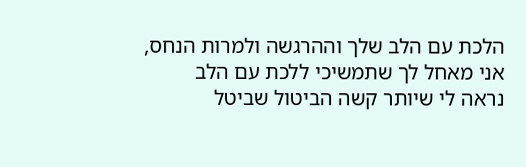הלכת עם הלב שלך וההרגשה ולמרות הנחס,
אני מאחל לך שתמשיכי ללכת עם הלב
נראה לי שיותר קשה הביטול שביטל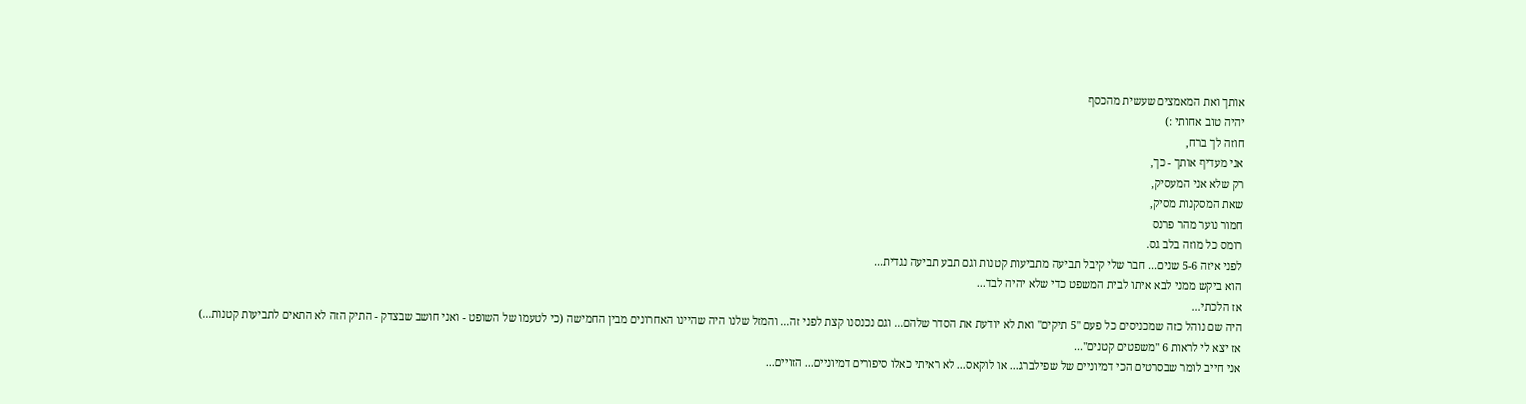אותך ואת המאמצים שעשית מהכסף
יהיה טוב אחותי :)
חוזה לך ברח,
אני מעדיף אותך - כך,
רק שלא אני המעסיק,
שאת המסקנות מסיק,
חמור נוער מהר פרנס
רומס כל מוזה בלב גס.
לפני איזה 5-6 שנים... חבר שלי קיבל תביעה מתביעות קטנות וגם תבע תביעה נגדית...
הוא ביקש ממני לבא איתו לבית המשפט כדי שלא יהיה לבד...
אז הלכתי...
היה שם נוהל כזה שמכניסים כל פעם "5 תיקים" ואת לא יודעת את הסדר שלהם... וגם נכנסנו קצת לפני זה... והמזל שלנו היה שהיינו האחרונים מבין החמישה (כי לטעמו של השופט - ואני חושב שבצדק - התיק הזה לא התאים לתביעות קטנות...)
אז יצא לי לראות 6 "משפטים קטנים"...
אני חייב לומר שבסרטים הכי דמיוניים של שפילברג... או לוקאס... לא ראיתי כאלו סיפורים דמיוניים... הזויים...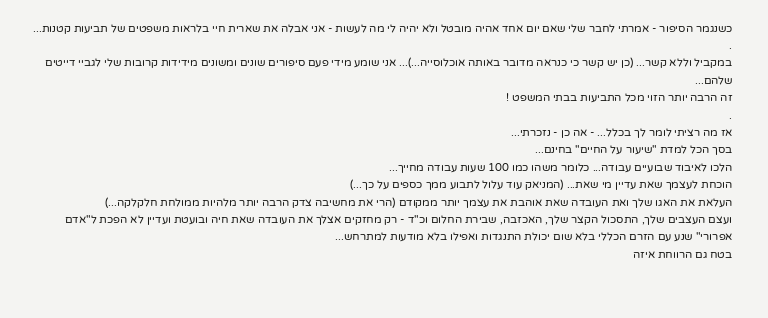כשנגמר הסיפור - אמרתי לחבר שלי שאם יום אחד אהיה מובטל ולא יהיה לי מה לעשות - אני אבלה את שארית חיי בלראות משפטים של תביעות קטנות...
.
במקביל וללא קשר... (כן יש קשר כי כנראה מדובר באותה אוכלוסייה...)... אני שומע מידי פעם סיפורים שונים ומשונים מידידות קרובות שלי לגביי דייטים שלהם...
זה הרבה יותר הזוי מכל התביעות בבתי המשפט !
.
אז מה רציתי לומר לך בכלל... - אה כן - נזכרתי...
בסך הכל למדת "שיעור על החיים" בחינם...
הלכו לאיבוד שבועיים עבודה... כלומר משהו כמו 100 שעות עבודה מחייך...
הוכחת לעצמך שאת עדיין מי שאת... (המניאק עוד עלול לתבוע ממך כספים על כך...)
העלאת את האגו שלך ואת העובדה שאת אוהבת את עצמך יותר ממקודם (הרי את מחשיבה צדק הרבה יותר מלהיות ממולחת חלקלקה...)
ועצם העצבים שלך, התסכול הקצר שלך, האכזבה, שבירת החלום וכ"ד - רק מחזקים אצלך את העובדה שאת חיה ובועטת ועדיין לא הפכת ל"אדם אפרורי" שנע עם הזרם הכללי בלא שום יכולת התנגדות ואפילו בלא מודעות למתרחש...
בטח גם הרווחת איזה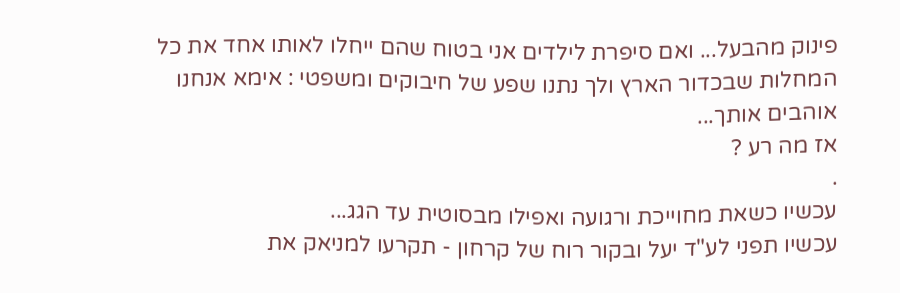פינוק מהבעל... ואם סיפרת לילדים אני בטוח שהם ייחלו לאותו אחד את כל המחלות שבכדור הארץ ולך נתנו שפע של חיבוקים ומשפטי : אימא אנחנו אוהבים אותך...
אז מה רע ?
.
עכשיו כשאת מחוייכת ורגועה ואפילו מבסוטית עד הגג...
עכשיו תפני לע"ד יעל ובקור רוח של קרחון - תקרעו למניאק את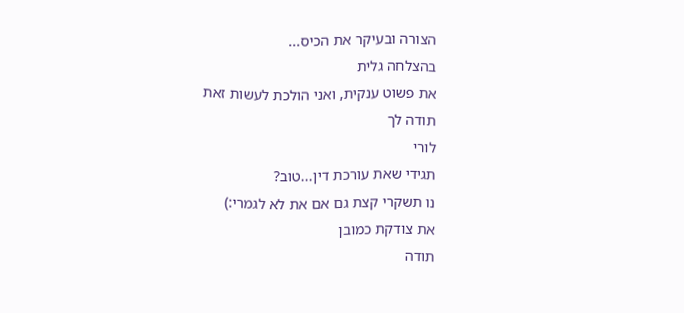הצורה ובעיקר את הכיס...
בהצלחה גלית
את פשוט ענקית, ואני הולכת לעשות זאת
תודה לך
לורי
תגידי שאת עורכת דין...טוב?
נו תשקרי קצת גם אם את לא לגמרי:)
את צודקת כמובן
תודה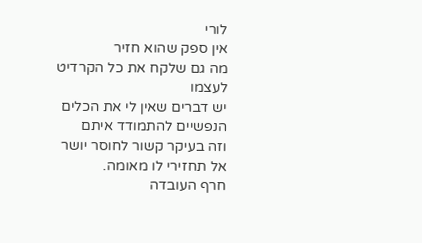לורי
אין ספק שהוא חזיר
מה גם שלקח את כל הקרדיט לעצמו
יש דברים שאין לי את הכלים הנפשיים להתמודד איתם
וזה בעיקר קשור לחוסר יושר
אל תחזירי לו מאומה.
חרף העובדה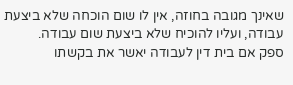שאינך מגובה בחוזה, אין לו שום הוכחה שלא ביצעת עבודה, ועליו להוכיח שלא ביצעת שום עבודה.
ספק אם בית דין לעבודה יאשר את בקשתו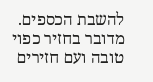להשבת הכספים.
מדובר בחזיר כפוי טובה ועם חזירים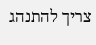צריך להתנהג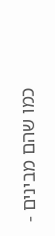כמו שהם מבינים -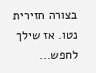בצורה חזירית נטו. אז שילך לחפש...